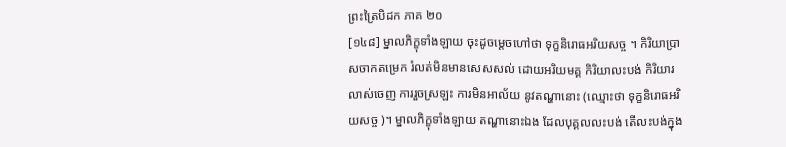ព្រះត្រៃបិដក ភាគ ២០
[១៤៨] ម្នាលភិក្ខុទាំងឡាយ ចុះដូចម្តេចហៅថា ទុក្ខនិរោធអរិយសច្ច ។ កិរិយាប្រាសចាកតម្រេក រំលត់មិនមានសេសសល់ ដោយអរិយមគ្គ កិរិយាលះបង់ កិរិយារលាស់ចេញ ការរួចស្រឡះ ការមិនអាល័យ នូវតណ្ហានោះ (ឈ្មោះថា ទុក្ខនិរោធអរិយសច្ច )។ ម្នាលភិក្ខុទាំងឡាយ តណ្ហានោះឯង ដែលបុគ្គលលះបង់ តើលះបង់ក្នុង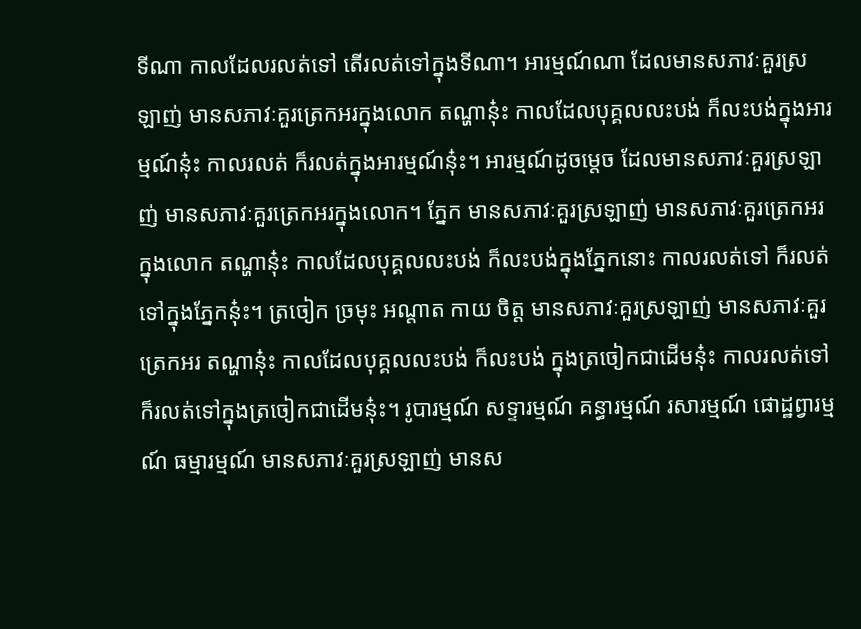ទីណា កាលដែលរលត់ទៅ តើរលត់ទៅក្នុងទីណា។ អារម្មណ៍ណា ដែលមានសភាវៈគួរស្រឡាញ់ មានសភាវៈគួរត្រេកអរក្នុងលោក តណ្ហានុ៎ះ កាលដែលបុគ្គលលះបង់ ក៏លះបង់ក្នុងអារម្មណ៍នុ៎ះ កាលរលត់ ក៏រលត់ក្នុងអារម្មណ៍នុ៎ះ។ អារម្មណ៍ដូចម្តេច ដែលមានសភាវៈគួរស្រឡាញ់ មានសភាវៈគួរត្រេកអរក្នុងលោក។ ភ្នែក មានសភាវៈគួរស្រឡាញ់ មានសភាវៈគួរត្រេកអរក្នុងលោក តណ្ហានុ៎ះ កាលដែលបុគ្គលលះបង់ ក៏លះបង់ក្នុងភ្នែកនោះ កាលរលត់ទៅ ក៏រលត់ទៅក្នុងភ្នែកនុ៎ះ។ ត្រចៀក ច្រមុះ អណ្តាត កាយ ចិត្ត មានសភាវៈគួរស្រឡាញ់ មានសភាវៈគួរត្រេកអរ តណ្ហានុ៎ះ កាលដែលបុគ្គលលះបង់ ក៏លះបង់ ក្នុងត្រចៀកជាដើមនុ៎ះ កាលរលត់ទៅ ក៏រលត់ទៅក្នុងត្រចៀកជាដើមនុ៎ះ។ រូបារម្មណ៍ សទ្ទារម្មណ៍ គន្ធារម្មណ៍ រសារម្មណ៍ ផោដ្ឋព្វារម្មណ៍ ធម្មារម្មណ៍ មានសភាវៈគួរស្រឡាញ់ មានស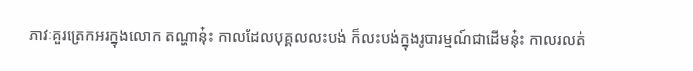ភាវៈគួរត្រេកអរក្នុងលោក តណ្ហានុ៎ះ កាលដែលបុគ្គលលះបង់ ក៏លះបង់ក្នុងរូបារម្មណ៍ជាដើមនុ៎ះ កាលរលត់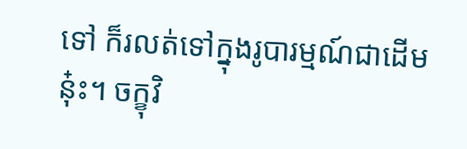ទៅ ក៏រលត់ទៅក្នុងរូបារម្មណ៍ជាដើមនុ៎ះ។ ចក្ខុវិ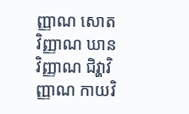ញ្ញាណ សោតវិញ្ញាណ ឃានវិញ្ញាណ ជិវ្ហាវិញ្ញាណ កាយវិ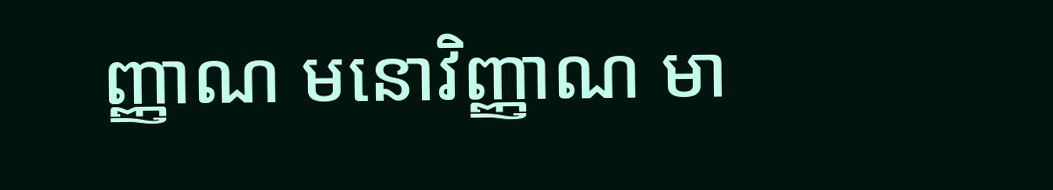ញ្ញាណ មនោវិញ្ញាណ មា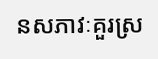នសភាវៈគួរស្រ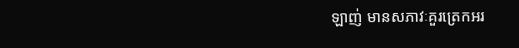ឡាញ់ មានសភាវៈគួរត្រេកអរ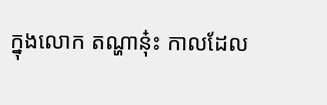ក្នុងលោក តណ្ហានុ៎ះ កាលដែល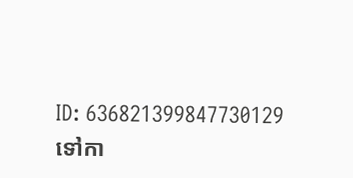ID: 636821399847730129
ទៅកា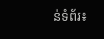ន់ទំព័រ៖